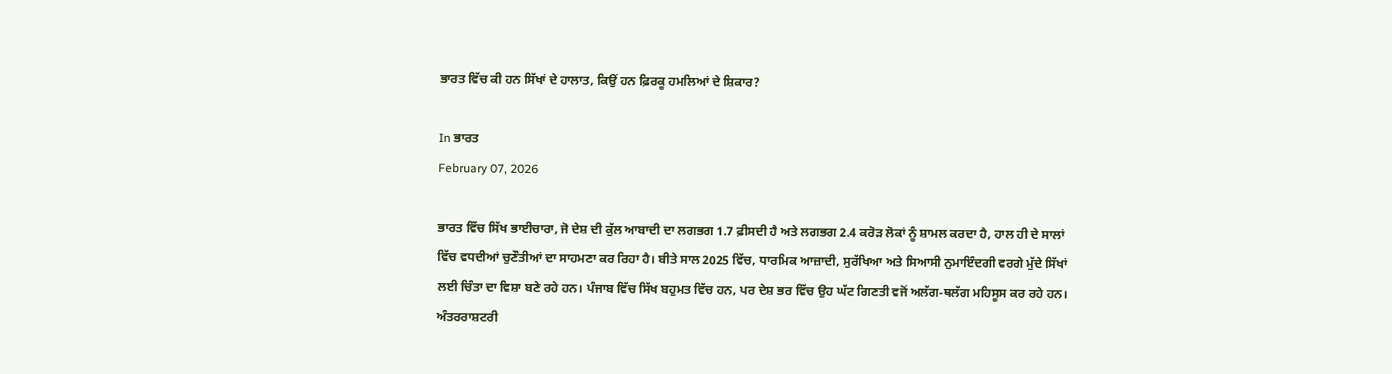ਭਾਰਤ ਵਿੱਚ ਕੀ ਹਨ ਸਿੱਖਾਂ ਦੇ ਹਾਲਾਤ, ਕਿਉਂ ਹਨ ਫ਼ਿਰਕੂ ਹਮਲਿਆਂ ਦੇ ਸ਼ਿਕਾਰ?

In ਭਾਰਤ
February 07, 2026

ਭਾਰਤ ਵਿੱਚ ਸਿੱਖ ਭਾਈਚਾਰਾ, ਜੋ ਦੇਸ਼ ਦੀ ਕੁੱਲ ਆਬਾਦੀ ਦਾ ਲਗਭਗ 1.7 ਫ਼ੀਸਦੀ ਹੈ ਅਤੇ ਲਗਭਗ 2.4 ਕਰੋੜ ਲੋਕਾਂ ਨੂੰ ਸ਼ਾਮਲ ਕਰਦਾ ਹੈ, ਹਾਲ ਹੀ ਦੇ ਸਾਲਾਂ ਵਿੱਚ ਵਧਦੀਆਂ ਚੁਣੌਤੀਆਂ ਦਾ ਸਾਹਮਣਾ ਕਰ ਰਿਹਾ ਹੈ। ਬੀਤੇ ਸਾਲ 2025 ਵਿੱਚ, ਧਾਰਮਿਕ ਆਜ਼ਾਦੀ, ਸੁਰੱਖਿਆ ਅਤੇ ਸਿਆਸੀ ਨੁਮਾਇੰਦਗੀ ਵਰਗੇ ਮੁੱਦੇ ਸਿੱਖਾਂ ਲਈ ਚਿੰਤਾ ਦਾ ਵਿਸ਼ਾ ਬਣੇ ਰਹੇ ਹਨ। ਪੰਜਾਬ ਵਿੱਚ ਸਿੱਖ ਬਹੁਮਤ ਵਿੱਚ ਹਨ, ਪਰ ਦੇਸ਼ ਭਰ ਵਿੱਚ ਉਹ ਘੱਟ ਗਿਣਤੀ ਵਜੋਂ ਅਲੱਗ-ਥਲੱਗ ਮਹਿਸੂਸ ਕਰ ਰਹੇ ਹਨ। ਅੰਤਰਰਾਸ਼ਟਰੀ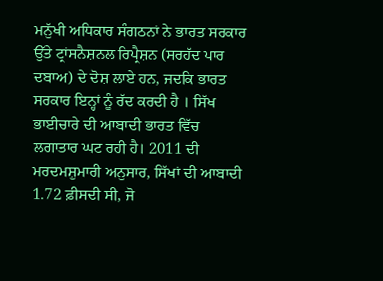ਮਨੁੱਖੀ ਅਧਿਕਾਰ ਸੰਗਠਨਾਂ ਨੇ ਭਾਰਤ ਸਰਕਾਰ ਉੱਤੇ ਟ੍ਰਾਂਸਨੈਸ਼ਨਲ ਰਿਪ੍ਰੈਸ਼ਨ (ਸਰਹੱਦ ਪਾਰ ਦਬਾਅ) ਦੇ ਦੋਸ਼ ਲਾਏ ਹਨ, ਜਦਕਿ ਭਾਰਤ ਸਰਕਾਰ ਇਨ੍ਹਾਂ ਨੂੰ ਰੱਦ ਕਰਦੀ ਹੈ । ਸਿੱਖ ਭਾਈਚਾਰੇ ਦੀ ਆਬਾਦੀ ਭਾਰਤ ਵਿੱਚ ਲਗਾਤਾਰ ਘਟ ਰਹੀ ਹੈ। 2011 ਦੀ ਮਰਦਮਸ਼ੁਮਾਰੀ ਅਨੁਸਾਰ, ਸਿੱਖਾਂ ਦੀ ਆਬਾਦੀ 1.72 ਫ਼ੀਸਦੀ ਸੀ, ਜੋ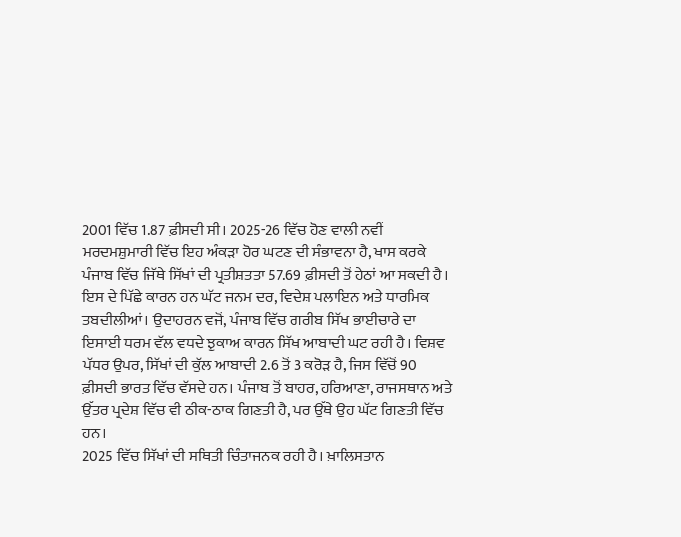2001 ਵਿੱਚ 1.87 ਫ਼ੀਸਦੀ ਸੀ। 2025-26 ਵਿੱਚ ਹੋਣ ਵਾਲੀ ਨਵੀਂ ਮਰਦਮਸ਼ੁਮਾਰੀ ਵਿੱਚ ਇਹ ਅੰਕੜਾ ਹੋਰ ਘਟਣ ਦੀ ਸੰਭਾਵਨਾ ਹੈ, ਖਾਸ ਕਰਕੇ ਪੰਜਾਬ ਵਿੱਚ ਜਿੱਥੇ ਸਿੱਖਾਂ ਦੀ ਪ੍ਰਤੀਸ਼ਤਤਾ 57.69 ਫ਼ੀਸਦੀ ਤੋਂ ਹੇਠਾਂ ਆ ਸਕਦੀ ਹੈ। ਇਸ ਦੇ ਪਿੱਛੇ ਕਾਰਨ ਹਨ ਘੱਟ ਜਨਮ ਦਰ, ਵਿਦੇਸ਼ ਪਲਾਇਨ ਅਤੇ ਧਾਰਮਿਕ ਤਬਦੀਲੀਆਂ। ਉਦਾਹਰਨ ਵਜੋਂ, ਪੰਜਾਬ ਵਿੱਚ ਗਰੀਬ ਸਿੱਖ ਭਾਈਚਾਰੇ ਦਾ ਇਸਾਈ ਧਰਮ ਵੱਲ ਵਧਦੇ ਝੁਕਾਅ ਕਾਰਨ ਸਿੱਖ ਆਬਾਦੀ ਘਟ ਰਹੀ ਹੈ। ਵਿਸ਼ਵ ਪੱਧਰ ਉਪਰ, ਸਿੱਖਾਂ ਦੀ ਕੁੱਲ ਆਬਾਦੀ 2.6 ਤੋਂ 3 ਕਰੋੜ ਹੈ, ਜਿਸ ਵਿੱਚੋਂ 90 ਫ਼ੀਸਦੀ ਭਾਰਤ ਵਿੱਚ ਵੱਸਦੇ ਹਨ। ਪੰਜਾਬ ਤੋਂ ਬਾਹਰ, ਹਰਿਆਣਾ, ਰਾਜਸਥਾਨ ਅਤੇ ਉੱਤਰ ਪ੍ਰਦੇਸ਼ ਵਿੱਚ ਵੀ ਠੀਕ-ਠਾਕ ਗਿਣਤੀ ਹੈ, ਪਰ ਉੱਥੇ ਉਹ ਘੱਟ ਗਿਣਤੀ ਵਿੱਚ ਹਨ।
2025 ਵਿੱਚ ਸਿੱਖਾਂ ਦੀ ਸਥਿਤੀ ਚਿੰਤਾਜਨਕ ਰਹੀ ਹੈ। ਖ਼ਾਲਿਸਤਾਨ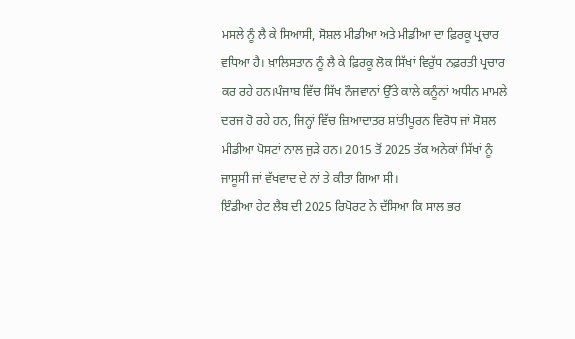ਮਸਲੇ ਨੂੰ ਲੈ ਕੇ ਸਿਆਸੀ, ਸੋਸ਼ਲ ਮੀਡੀਆ ਅਤੇ ਮੀਡੀਆ ਦਾ ਫ਼ਿਰਕੂ ਪ੍ਰਚਾਰ ਵਧਿਆ ਹੈ। ਖ਼ਾਲਿਸਤਾਨ ਨੂੰ ਲੈ ਕੇ ਫ਼ਿਰਕੂ ਲੋਕ ਸਿੱਖਾਂ ਵਿਰੁੱਧ ਨਫ਼ਰਤੀ ਪ੍ਰਚਾਰ ਕਰ ਰਹੇ ਹਨ।ਪੰਜਾਬ ਵਿੱਚ ਸਿੱਖ ਨੌਜਵਾਨਾਂ ਉੱਤੇ ਕਾਲੇ ਕਨੂੰਨਾਂ ਅਧੀਨ ਮਾਮਲੇ ਦਰਜ ਹੋ ਰਹੇ ਹਨ, ਜਿਨ੍ਹਾਂ ਵਿੱਚ ਜ਼ਿਆਦਾਤਰ ਸ਼ਾਂਤੀਪੂਰਨ ਵਿਰੋਧ ਜਾਂ ਸੋਸ਼ਲ ਮੀਡੀਆ ਪੋਸਟਾਂ ਨਾਲ ਜੁੜੇ ਹਨ। 2015 ਤੋਂ 2025 ਤੱਕ ਅਨੇਕਾਂ ਸਿੱਖਾਂ ਨੂੰ ਜਾਸੂਸੀ ਜਾਂ ਵੱਖਵਾਦ ਦੇ ਨਾਂ ਤੇ ਕੀਤਾ ਗਿਆ ਸੀ।
ਇੰਡੀਆ ਹੇਟ ਲੈਬ ਦੀ 2025 ਰਿਪੋਰਟ ਨੇ ਦੱਸਿਆ ਕਿ ਸਾਲ ਭਰ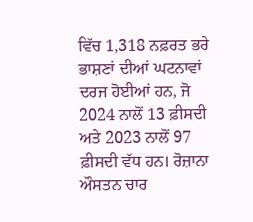ਵਿੱਚ 1,318 ਨਫ਼ਰਤ ਭਰੇ ਭਾਸ਼ਣਾਂ ਦੀਆਂ ਘਟਨਾਵਾਂ ਦਰਜ ਹੋਈਆਂ ਹਨ, ਜੋ 2024 ਨਾਲੋਂ 13 ਫ਼ੀਸਦੀ ਅਤੇ 2023 ਨਾਲੋਂ 97 ਫ਼ੀਸਦੀ ਵੱਧ ਹਨ। ਰੋਜ਼ਾਨਾ ਔਸਤਨ ਚਾਰ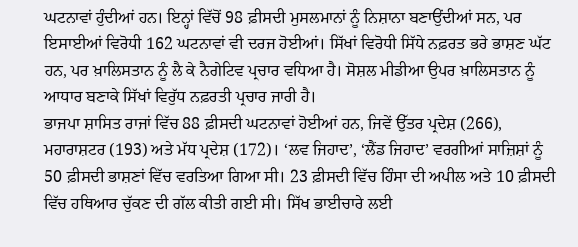ਘਟਨਾਵਾਂ ਹੁੰਦੀਆਂ ਹਨ। ਇਨ੍ਹਾਂ ਵਿੱਚੋਂ 98 ਫ਼ੀਸਦੀ ਮੁਸਲਮਾਨਾਂ ਨੂੰ ਨਿਸ਼ਾਨਾ ਬਣਾਉਂਦੀਆਂ ਸਨ, ਪਰ ਇਸਾਈਆਂ ਵਿਰੋਧੀ 162 ਘਟਨਾਵਾਂ ਵੀ ਦਰਜ ਹੋਈਆਂ। ਸਿੱਖਾਂ ਵਿਰੋਧੀ ਸਿੱਧੇ ਨਫ਼ਰਤ ਭਰੇ ਭਾਸ਼ਣ ਘੱਟ ਹਨ, ਪਰ ਖ਼ਾਲਿਸਤਾਨ ਨੂੰ ਲੈ ਕੇ ਨੈਗੇਟਿਵ ਪ੍ਰਚਾਰ ਵਧਿਆ ਹੈ। ਸੋਸ਼ਲ ਮੀਡੀਆ ਉਪਰ ਖ਼ਾਲਿਸਤਾਨ ਨੂੰ ਆਧਾਰ ਬਣਾਕੇ ਸਿੱਖਾਂ ਵਿਰੁੱਧ ਨਫ਼ਰਤੀ ਪ੍ਰਚਾਰ ਜਾਰੀ ਹੈ।
ਭਾਜਪਾ ਸ਼ਾਸਿਤ ਰਾਜਾਂ ਵਿੱਚ 88 ਫ਼ੀਸਦੀ ਘਟਨਾਵਾਂ ਹੋਈਆਂ ਹਨ, ਜਿਵੇਂ ਉੱਤਰ ਪ੍ਰਦੇਸ਼ (266), ਮਹਾਰਾਸ਼ਟਰ (193) ਅਤੇ ਮੱਧ ਪ੍ਰਦੇਸ਼ (172)। ‘ਲਵ ਜਿਹਾਦ’, ‘ਲੈਂਡ ਜਿਹਾਦ’ ਵਰਗੀਆਂ ਸਾਜ਼ਿਸ਼ਾਂ ਨੂੰ 50 ਫ਼ੀਸਦੀ ਭਾਸ਼ਣਾਂ ਵਿੱਚ ਵਰਤਿਆ ਗਿਆ ਸੀ। 23 ਫ਼ੀਸਦੀ ਵਿੱਚ ਹਿੰਸਾ ਦੀ ਅਪੀਲ ਅਤੇ 10 ਫ਼ੀਸਦੀ ਵਿੱਚ ਹਥਿਆਰ ਚੁੱਕਣ ਦੀ ਗੱਲ ਕੀਤੀ ਗਈ ਸੀ। ਸਿੱਖ ਭਾਈਚਾਰੇ ਲਈ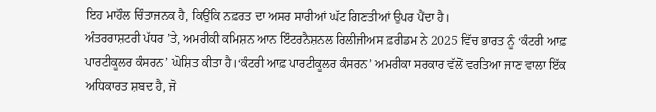ਇਹ ਮਾਹੌਲ ਚਿੰਤਾਜਨਕ ਹੈ, ਕਿਉਂਕਿ ਨਫ਼ਰਤ ਦਾ ਅਸਰ ਸਾਰੀਆਂ ਘੱਟ ਗਿਣਤੀਆਂ ਉਪਰ ਪੈਂਦਾ ਹੈ।
ਅੰਤਰਰਾਸ਼ਟਰੀ ਪੱਧਰ ’ਤੇ, ਅਮਰੀਕੀ ਕਮਿਸ਼ਨ ਆਨ ਇੰਟਰਨੈਸ਼ਨਲ ਰਿਲੀਜੀਅਸ ਫ਼ਰੀਡਮ ਨੇ 2025 ਵਿੱਚ ਭਾਰਤ ਨੂੰ ‘ਕੰਟਰੀ ਆਫ਼ ਪਾਰਟੀਕੂਲਰ ਕੰਸਰਨ’ ਘੋਸ਼ਿਤ ਕੀਤਾ ਹੈ।‘ਕੰਟਰੀ ਆਫ਼ ਪਾਰਟੀਕੂਲਰ ਕੰਸਰਨ’ ਅਮਰੀਕਾ ਸਰਕਾਰ ਵੱਲੋਂ ਵਰਤਿਆ ਜਾਣ ਵਾਲਾ ਇੱਕ ਅਧਿਕਾਰਤ ਸ਼ਬਦ ਹੈ, ਜੋ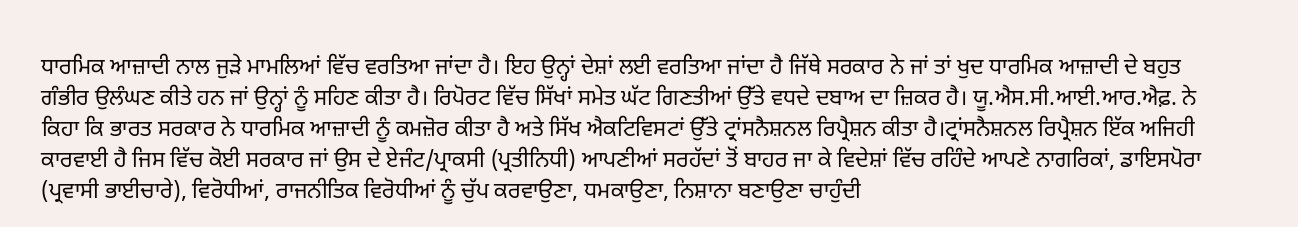ਧਾਰਮਿਕ ਆਜ਼ਾਦੀ ਨਾਲ ਜੁੜੇ ਮਾਮਲਿਆਂ ਵਿੱਚ ਵਰਤਿਆ ਜਾਂਦਾ ਹੈ। ਇਹ ਉਨ੍ਹਾਂ ਦੇਸ਼ਾਂ ਲਈ ਵਰਤਿਆ ਜਾਂਦਾ ਹੈ ਜਿੱਥੇ ਸਰਕਾਰ ਨੇ ਜਾਂ ਤਾਂ ਖੁਦ ਧਾਰਮਿਕ ਆਜ਼ਾਦੀ ਦੇ ਬਹੁਤ ਗੰਭੀਰ ਉਲੰਘਣ ਕੀਤੇ ਹਨ ਜਾਂ ਉਨ੍ਹਾਂ ਨੂੰ ਸਹਿਣ ਕੀਤਾ ਹੈ। ਰਿਪੋਰਟ ਵਿੱਚ ਸਿੱਖਾਂ ਸਮੇਤ ਘੱਟ ਗਿਣਤੀਆਂ ਉੱਤੇ ਵਧਦੇ ਦਬਾਅ ਦਾ ਜ਼ਿਕਰ ਹੈ। ਯੂ.ਐਸ.ਸੀ.ਆਈ.ਆਰ.ਐਫ਼. ਨੇ ਕਿਹਾ ਕਿ ਭਾਰਤ ਸਰਕਾਰ ਨੇ ਧਾਰਮਿਕ ਆਜ਼ਾਦੀ ਨੂੰ ਕਮਜ਼ੋਰ ਕੀਤਾ ਹੈ ਅਤੇ ਸਿੱਖ ਐਕਟਿਵਿਸਟਾਂ ਉੱਤੇ ਟ੍ਰਾਂਸਨੈਸ਼ਨਲ ਰਿਪ੍ਰੈਸ਼ਨ ਕੀਤਾ ਹੈ।ਟ੍ਰਾਂਸਨੈਸ਼ਨਲ ਰਿਪ੍ਰੈਸ਼ਨ ਇੱਕ ਅਜਿਹੀ ਕਾਰਵਾਈ ਹੈ ਜਿਸ ਵਿੱਚ ਕੋਈ ਸਰਕਾਰ ਜਾਂ ਉਸ ਦੇ ਏਜੰਟ/ਪ੍ਰਾਕਸੀ (ਪ੍ਰਤੀਨਿਧੀ) ਆਪਣੀਆਂ ਸਰਹੱਦਾਂ ਤੋਂ ਬਾਹਰ ਜਾ ਕੇ ਵਿਦੇਸ਼ਾਂ ਵਿੱਚ ਰਹਿੰਦੇ ਆਪਣੇ ਨਾਗਰਿਕਾਂ, ਡਾਇਸਪੋਰਾ (ਪ੍ਰਵਾਸੀ ਭਾਈਚਾਰੇ), ਵਿਰੋਧੀਆਂ, ਰਾਜਨੀਤਿਕ ਵਿਰੋਧੀਆਂ ਨੂੰ ਚੁੱਪ ਕਰਵਾਉਣਾ, ਧਮਕਾਉਣਾ, ਨਿਸ਼ਾਨਾ ਬਣਾਉਣਾ ਚਾਹੁੰਦੀ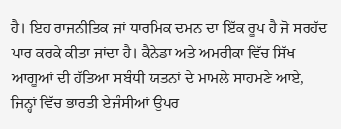ਹੈ। ਇਹ ਰਾਜਨੀਤਿਕ ਜਾਂ ਧਾਰਮਿਕ ਦਮਨ ਦਾ ਇੱਕ ਰੂਪ ਹੈ ਜੋ ਸਰਹੱਦ ਪਾਰ ਕਰਕੇ ਕੀਤਾ ਜਾਂਦਾ ਹੈ। ਕੈਨੇਡਾ ਅਤੇ ਅਮਰੀਕਾ ਵਿੱਚ ਸਿੱਖ ਆਗੂਆਂ ਦੀ ਹੱਤਿਆ ਸਬੰਧੀ ਯਤਨਾਂ ਦੇ ਮਾਮਲੇ ਸਾਹਮਣੇ ਆਏ, ਜਿਨ੍ਹਾਂ ਵਿੱਚ ਭਾਰਤੀ ਏਜੰਸੀਆਂ ਉਪਰ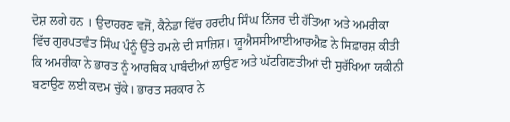ਦੋਸ਼ ਲਗੇ ਹਨ । ਉਦਾਹਰਣ ਵਜੋਂ, ਕੈਨੇਡਾ ਵਿੱਚ ਹਰਦੀਪ ਸਿੰਘ ਨਿੱਜਰ ਦੀ ਹੱਤਿਆ ਅਤੇ ਅਮਰੀਕਾ ਵਿੱਚ ਗੁਰਪਤਵੰਤ ਸਿੰਘ ਪੰਨੂੰ ਉੱਤੇ ਹਮਲੇ ਦੀ ਸਾਜ਼ਿਸ਼। ਯੂਐਸਸੀਆਈਆਰਐਫ਼ ਨੇ ਸਿਫ਼ਾਰਸ਼ ਕੀਤੀ ਕਿ ਅਮਰੀਕਾ ਨੇ ਭਾਰਤ ਨੂੰ ਆਰਥਿਕ ਪਾਬੰਦੀਆਂ ਲਾਉਣ ਅਤੇ ਘੱਟਗਿਣਤੀਆਂ ਦੀ ਸੁਰੱਖਿਆ ਯਕੀਨੀ ਬਣਾਉਣ ਲਈ ਕਦਮ ਚੁੱਕੇ। ਭਾਰਤ ਸਰਕਾਰ ਨੇ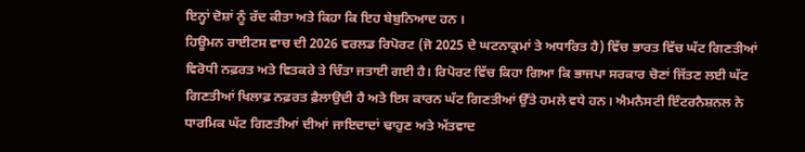ਇਨ੍ਹਾਂ ਦੋਸ਼ਾਂ ਨੂੰ ਰੱਦ ਕੀਤਾ ਅਤੇ ਕਿਹਾ ਕਿ ਇਹ ਬੇਬੁਨਿਆਦ ਹਨ ।
ਹਿਊਮਨ ਰਾਈਟਸ ਵਾਚ ਦੀ 2026 ਵਰਲਡ ਰਿਪੋਰਟ (ਜੋ 2025 ਦੇ ਘਟਨਾਕ੍ਰਮਾਂ ਤੇ ਅਧਾਰਿਤ ਹੈ) ਵਿੱਚ ਭਾਰਤ ਵਿੱਚ ਘੱਟ ਗਿਣਤੀਆਂ ਵਿਰੋਧੀ ਨਫ਼ਰਤ ਅਤੇ ਵਿਤਕਰੇ ਤੇ ਚਿੰਤਾ ਜਤਾਈ ਗਈ ਹੈ। ਰਿਪੋਰਟ ਵਿੱਚ ਕਿਹਾ ਗਿਆ ਕਿ ਭਾਜਪਾ ਸਰਕਾਰ ਚੋਣਾਂ ਜਿੱਤਣ ਲਈ ਘੱਟ ਗਿਣਤੀਆਂ ਖਿਲਾਫ਼ ਨਫ਼ਰਤ ਫ਼ੈਲਾਉਦੀ ਹੈ ਅਤੇ ਇਸ ਕਾਰਨ ਘੱਟ ਗਿਣਤੀਆਂ ਉੱਤੇ ਹਮਲੇ ਵਧੇ ਹਨ। ਐਮਨੈਸਟੀ ਇੰਟਰਨੈਸ਼ਨਲ ਨੇ ਧਾਰਮਿਕ ਘੱਟ ਗਿਣਤੀਆਂ ਦੀਆਂ ਜਾਇਦਾਦਾਂ ਢਾਹੁਣ ਅਤੇ ਅੱਤਵਾਦ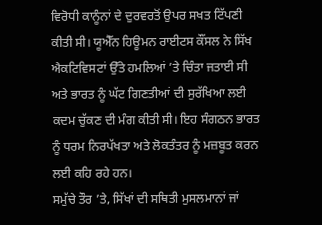ਵਿਰੋਧੀ ਕਾਨੂੰਨਾਂ ਦੇ ਦੁਰਵਰਤੋਂ ਉਪਰ ਸਖਤ ਟਿੱਪਣੀ ਕੀਤੀ ਸੀ। ਯੂਐੱਨ ਹਿਊਮਨ ਰਾਈਟਸ ਕੌਂਸਲ ਨੇ ਸਿੱਖ ਐਕਟਿਵਿਸਟਾਂ ਉੱਤੇ ਹਮਲਿਆਂ ’ਤੇ ਚਿੰਤਾ ਜਤਾਈ ਸੀ ਅਤੇ ਭਾਰਤ ਨੂੰ ਘੱਟ ਗਿਣਤੀਆਂ ਦੀ ਸੁਰੱਖਿਆ ਲਈ ਕਦਮ ਚੁੱਕਣ ਦੀ ਮੰਗ ਕੀਤੀ ਸੀ। ਇਹ ਸੰਗਠਨ ਭਾਰਤ ਨੂੰ ਧਰਮ ਨਿਰਪੱਖਤਾ ਅਤੇ ਲੋਕਤੰਤਰ ਨੂੰ ਮਜ਼ਬੂਤ ਕਰਨ ਲਈ ਕਹਿ ਰਹੇ ਹਨ।
ਸਮੁੱਚੇ ਤੌਰ ’ਤੇ, ਸਿੱਖਾਂ ਦੀ ਸਥਿਤੀ ਮੁਸਲਮਾਨਾਂ ਜਾਂ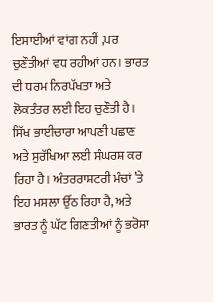ਇਸਾਈਆਂ ਵਾਂਗ ਨਹੀਂ ,ਪਰ ਚੁਣੌਤੀਆਂ ਵਧ ਰਹੀਆਂ ਹਨ। ਭਾਰਤ ਦੀ ਧਰਮ ਨਿਰਪੱਖਤਾ ਅਤੇ ਲੋਕਤੰਤਰ ਲਈ ਇਹ ਚੁਣੌਤੀ ਹੈ। ਸਿੱਖ ਭਾਈਚਾਰਾ ਆਪਣੀ ਪਛਾਣ ਅਤੇ ਸੁਰੱਖਿਆ ਲਈ ਸੰਘਰਸ਼ ਕਰ ਰਿਹਾ ਹੈ। ਅੰਤਰਰਾਸ਼ਟਰੀ ਮੰਚਾਂ ’ਤੇ ਇਹ ਮਸਲਾ ਉੱਠ ਰਿਹਾ ਹੈ, ਅਤੇ ਭਾਰਤ ਨੂੰ ਘੱਟ ਗਿਣਤੀਆਂ ਨੂੰ ਭਰੋਸਾ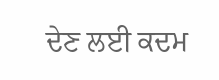ਦੇਣ ਲਈ ਕਦਮ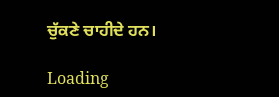ਚੁੱਕਣੇ ਚਾਹੀਦੇ ਹਨ।

Loading